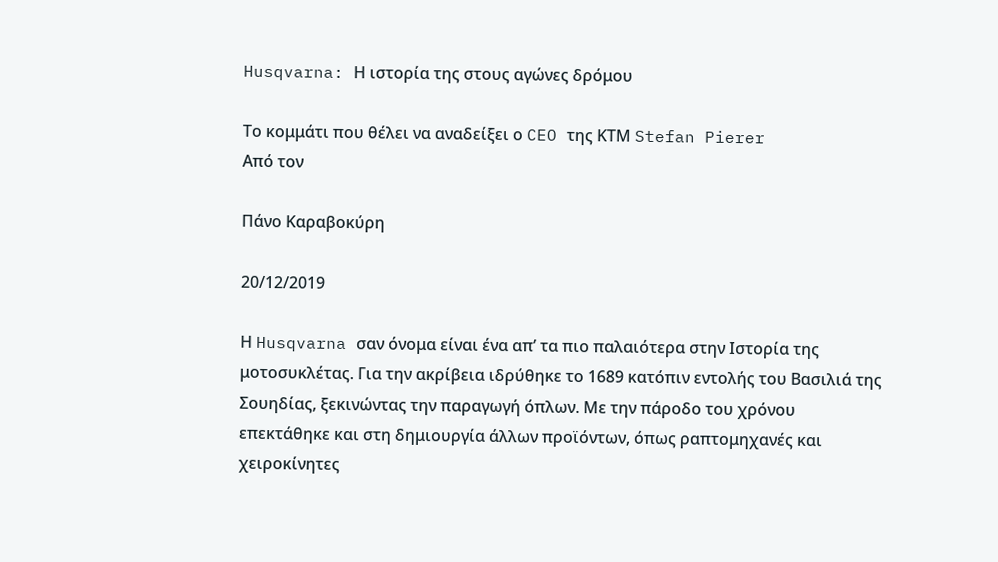Husqvarna: Η ιστορία της στους αγώνες δρόμου

Το κομμάτι που θέλει να αναδείξει ο CEO της ΚΤΜ Stefan Pierer
Από τον

Πάνο Καραβοκύρη

20/12/2019

Η Husqvarna σαν όνομα είναι ένα απ’ τα πιο παλαιότερα στην Ιστορία της μοτοσυκλέτας. Για την ακρίβεια ιδρύθηκε το 1689 κατόπιν εντολής του Βασιλιά της Σουηδίας, ξεκινώντας την παραγωγή όπλων. Με την πάροδο του χρόνου επεκτάθηκε και στη δημιουργία άλλων προϊόντων, όπως ραπτομηχανές και χειροκίνητες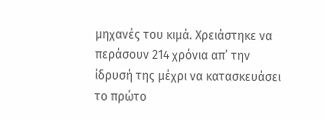μηχανές του κιμά. Χρειάστηκε να περάσουν 214 χρόνια απ’ την ίδρυσή της μέχρι να κατασκευάσει το πρώτο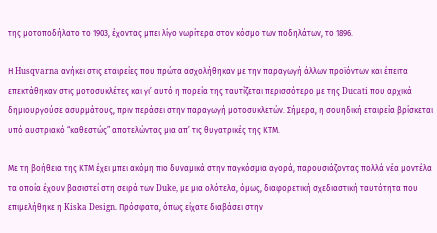της μοτοποδήλατο το 1903, έχοντας μπει λίγο νωρίτερα στον κόσμο των ποδηλάτων, το 1896.

Η Husqvarna ανήκει στις εταιρείες που πρώτα ασχολήθηκαν με την παραγωγή άλλων προϊόντων και έπειτα επεκτάθηκαν στις μοτοσυκλέτες και γι’ αυτό η πορεία της ταυτίζεται περισσότερο με της Ducati που αρχικά δημιουργούσε ασυρμάτους, πριν περάσει στην παραγωγή μοτοσυκλετών. Σήμερα, η σουηδική εταιρεία βρίσκεται υπό αυστριακό “καθεστώς” αποτελώντας μια απ’ τις θυγατρικές της ΚΤΜ.

Με τη βοήθεια της ΚΤΜ έχει μπει ακόμη πιο δυναμικά στην παγκόσμια αγορά, παρουσιάζοντας πολλά νέα μοντέλα τα οποία έχουν βασιστεί στη σειρά των Duke, με μια ολότελα, όμως, διαφορετική σχεδιαστική ταυτότητα που επιμελήθηκε η Kiska Design. Πρόσφατα, όπως είχατε διαβάσει στην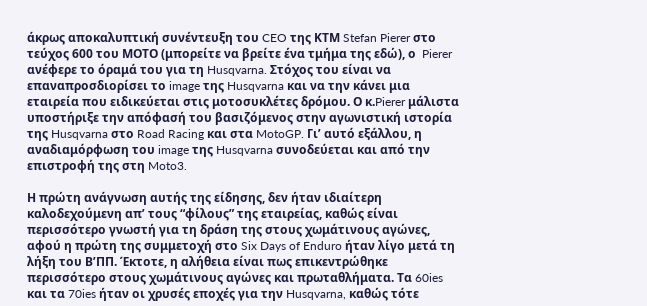άκρως αποκαλυπτική συνέντευξη του CEO της ΚΤΜ Stefan Pierer στο τεύχος 600 του ΜΟΤΟ (μπορείτε να βρείτε ένα τμήμα της εδώ), ο  Pierer ανέφερε το όραμά του για τη Husqvarna. Στόχος του είναι να επαναπροσδιορίσει το image της Husqvarna και να την κάνει μια εταιρεία που ειδικεύεται στις μοτοσυκλέτες δρόμου. Ο κ.Pierer μάλιστα υποστήριξε την απόφασή του βασιζόμενος στην αγωνιστική ιστορία της Husqvarna στο Road Racing και στα MotoGP. Γι’ αυτό εξάλλου, η αναδιαμόρφωση του image της Husqvarna συνοδεύεται και από την επιστροφή της στη Moto3.

Η πρώτη ανάγνωση αυτής της είδησης, δεν ήταν ιδιαίτερη καλοδεχούμενη απ’ τους “φίλους” της εταιρείας, καθώς είναι περισσότερο γνωστή για τη δράση της στους χωμάτινους αγώνες, αφού η πρώτη της συμμετοχή στο Six Days of Enduro ήταν λίγο μετά τη λήξη του Β’ΠΠ. Έκτοτε, η αλήθεια είναι πως επικεντρώθηκε περισσότερο στους χωμάτινους αγώνες και πρωταθλήματα. Τα 60ies και τα 70ies ήταν οι χρυσές εποχές για την Husqvarna, καθώς τότε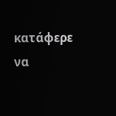κατάφερε να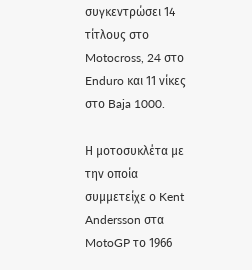συγκεντρώσει 14 τίτλους στο Motocross, 24 στο Enduro και 11 νίκες στο Baja 1000.

Η μοτοσυκλέτα με την οποία συμμετείχε ο Kent Andersson στα MotoGP το 1966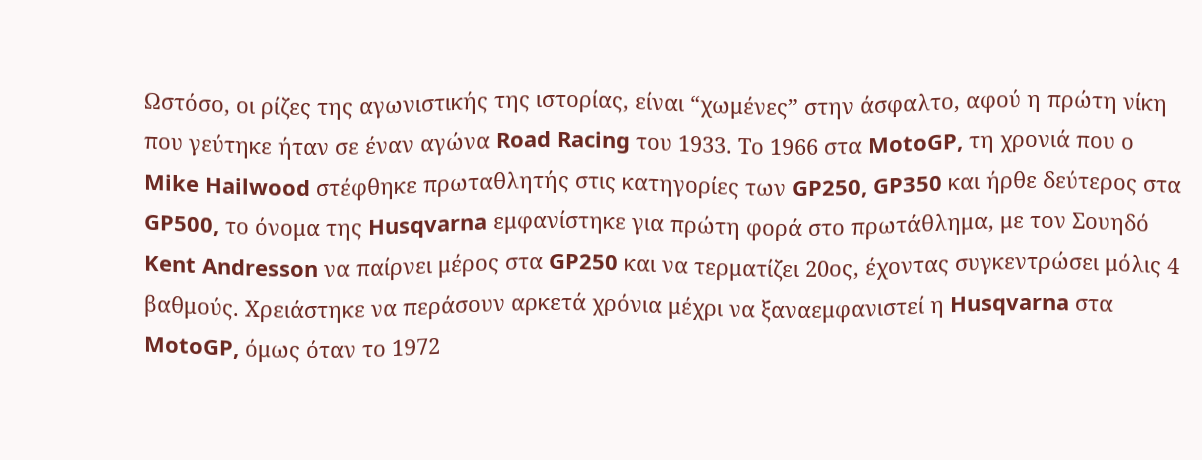Ωστόσο, οι ρίζες της αγωνιστικής της ιστορίας, είναι “χωμένες” στην άσφαλτο, αφού η πρώτη νίκη που γεύτηκε ήταν σε έναν αγώνα Road Racing του 1933. Το 1966 στα MotoGP, τη χρονιά που ο Mike Hailwood στέφθηκε πρωταθλητής στις κατηγορίες των GP250, GP350 και ήρθε δεύτερος στα GP500, το όνομα της Husqvarna εμφανίστηκε για πρώτη φορά στο πρωτάθλημα, με τον Σουηδό Kent Andresson να παίρνει μέρος στα GP250 και να τερματίζει 20ος, έχοντας συγκεντρώσει μόλις 4 βαθμούς. Χρειάστηκε να περάσουν αρκετά χρόνια μέχρι να ξαναεμφανιστεί η Husqvarna στα MotoGP, όμως όταν το 1972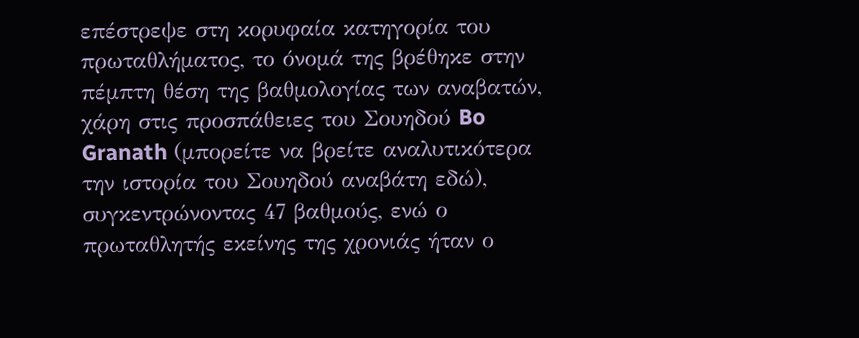επέστρεψε στη κορυφαία κατηγορία του πρωταθλήματος, το όνομά της βρέθηκε στην πέμπτη θέση της βαθμολογίας των αναβατών, χάρη στις προσπάθειες του Σουηδού Bo Granath (μπορείτε να βρείτε αναλυτικότερα την ιστορία του Σουηδού αναβάτη εδώ), συγκεντρώνοντας 47 βαθμούς, ενώ ο πρωταθλητής εκείνης της χρονιάς ήταν ο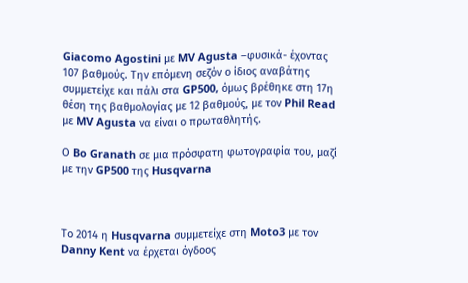Giacomo Agostini με MV Agusta –φυσικά- έχοντας 107 βαθμούς. Την επόμενη σεζόν ο ίδιος αναβάτης συμμετείχε και πάλι στα GP500, όμως βρέθηκε στη 17η θέση της βαθμολογίας με 12 βαθμούς, με τον Phil Read με MV Agusta να είναι ο πρωταθλητής.

Ο Bo Granath σε μια πρόσφατη φωτογραφία του, μαζί με την GP500 της Husqvarna



Το 2014 η Husqvarna συμμετείχε στη Moto3 με τον Danny Kent να έρχεται όγδοος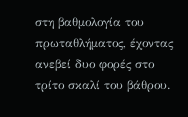στη βαθμολογία του πρωταθλήματος, έχοντας ανεβεί δυο φορές στο τρίτο σκαλί του βάθρου.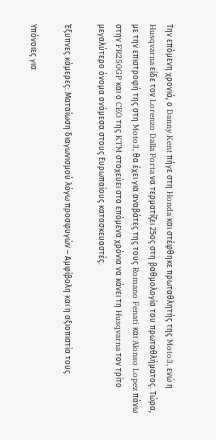Την επόμενη χρονιά, ο Danny Kent πήγε στη Honda και στέφθηκε πρωταθλητής της Moto3, ενώ η Husqvarna είδε τον Lorenzo Dalla Porta να τερματίζει 25ος στη βαθμολογία του πρωταθλήματος. Τώρα, με την επιστροφή της στη Moto3, θα έχει για αναβάτες της τους Romano Fenati και Alonso Lopez πάνω στην FR250GP και ο CEO της KTM στοχεύει στα επόμενα χρόνια να κάνει τη Husqvarna τον τρίτο μεγαλύτερο όνομα ανάμεσα στους Ευρωπαίους κατασκευαστές.

Έξυπνες κάμερες: Ματαίωση διαγωνισμού λόγω προσφυγών – Αμφίβολη και η αξιοπιστία τους

Υπόνοιες για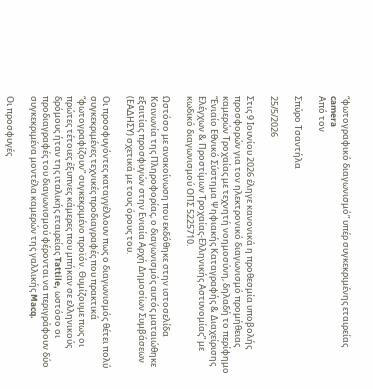“φωτογραφικό διαγωνισμό” υπέρ συγκεκριμένης εταιρείας
camera
Από τον

Σπύρο Τσαντήλα

25/5/2026

Στις 9 Ιουνίου 2026 έληγε κανονικά η προθεσμία υποβολής προσφορών για τον ηλεκτρονικό διαγωνισμό προμήθειας καμερών Τροχαίας με τεχνητή νοημοσύνη, δηλαδή το περίφημο “Ενιαίο Εθνικό Σύστημα Ψηφιακής Καταγραφής & Διαχείρισης Ελέγχων & Προστίμων Τροχαίας-Ελληνικής Αστυνομίας” με κωδικό διαγωνισμού ΟΠΣ 5225710.

Ωστόσο με ανακοίνωση που εκδόθηκε στην ιστοσελίδα Κοινωνία της Πληροφορίας, ο διαγωνισμός αυτός ματαιώθηκε εξαιτίας προσφυγών στην Ενιαία Αρχή Δημοσίων Συμβάσεων (ΕΑΔΗΣΥ) σχετικά με τους όρους του.

Οι προσφυγόντες καταγγέλλουν πως ο διαγωνισμός θέτει πολύ συγκεκριμένες τεχνικές προδιαγραφές που πρακτικά “φωτογραφίζουν” συγκεκριμένο προϊόν. Θυμίζουμε πως οι πρώτες τέτοιες έξυπνες κάμερες που μπήκαν σε ελληνικούς δρόμους ήταν της ιταλικής εταιρείας Tattile, ωστόσο οι προδιαγραφές του διαγωνισμού φέρονται να περιγράφουν δύο συγκεκριμένα μοντέλα καμερών της γαλλικής Macq.

Οι προσφυγές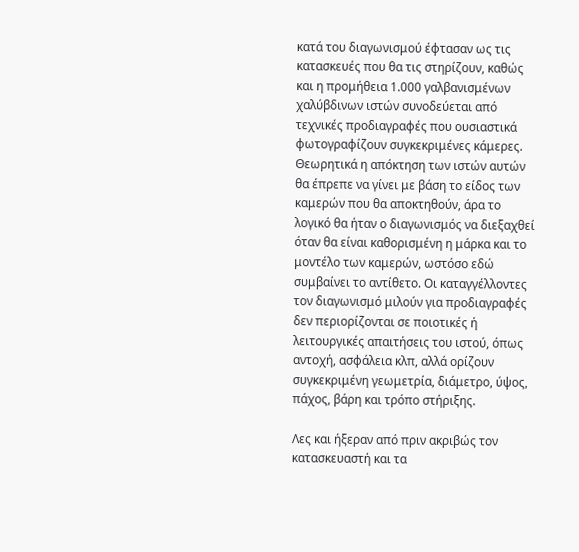κατά του διαγωνισμού έφτασαν ως τις κατασκευές που θα τις στηρίζουν, καθώς και η προμήθεια 1.000 γαλβανισμένων χαλύβδινων ιστών συνοδεύεται από τεχνικές προδιαγραφές που ουσιαστικά φωτογραφίζουν συγκεκριμένες κάμερες. Θεωρητικά η απόκτηση των ιστών αυτών θα έπρεπε να γίνει με βάση το είδος των καμερών που θα αποκτηθούν, άρα το λογικό θα ήταν ο διαγωνισμός να διεξαχθεί όταν θα είναι καθορισμένη η μάρκα και το μοντέλο των καμερών, ωστόσο εδώ συμβαίνει το αντίθετο. Οι καταγγέλλοντες τον διαγωνισμό μιλούν για προδιαγραφές δεν περιορίζονται σε ποιοτικές ή λειτουργικές απαιτήσεις του ιστού, όπως αντοχή, ασφάλεια κλπ, αλλά ορίζουν συγκεκριμένη γεωμετρία, διάμετρο, ύψος, πάχος, βάρη και τρόπο στήριξης.

Λες και ήξεραν από πριν ακριβώς τον κατασκευαστή και τα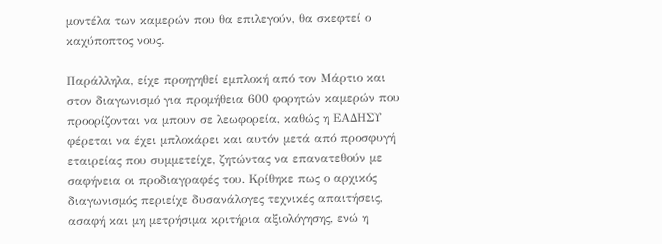μοντέλα των καμερών που θα επιλεγούν, θα σκεφτεί ο καχύποπτος νους.

Παράλληλα, είχε προηγηθεί εμπλοκή από τον Μάρτιο και στον διαγωνισμό για προμήθεια 600 φορητών καμερών που προορίζονται να μπουν σε λεωφορεία, καθώς η ΕΑΔΗΣΥ φέρεται να έχει μπλοκάρει και αυτόν μετά από προσφυγή εταιρείας που συμμετείχε, ζητώντας να επανατεθούν με σαφήνεια οι προδιαγραφές του. Κρίθηκε πως ο αρχικός διαγωνισμός περιείχε δυσανάλογες τεχνικές απαιτήσεις, ασαφή και μη μετρήσιμα κριτήρια αξιολόγησης, ενώ η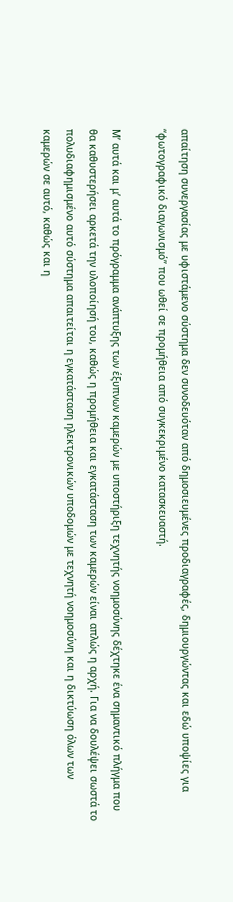απαίτηση συνεργασίας με υφιστάμενο σύστημα δεν συνοδευόταν από δημοσιευμένες προδιαγραφές, δημιουργώντας και εδώ υποψίες για “φωτογραφικό διαγωνισμό” που ωθεί σε προμήθεια από συγκεκριμένο κατασκευαστή.

Μ’ αυτά και μ’ αυτά το πρόγραμμα ανάπτυξης των έξυπνων καμερών με υποστήριξη τεχνητής νοημοσύνης δέχτηκε ένα σημαντικό πλήγμα που θα καθυστερήσει αρκετά την υλοποίησή του, καθώς η προμήθεια και εγκατάσταση των καμερών είναι απλώς η αρχή. Για να δουλέψει σωστά το πολυδιαφημισμένο αυτό σύστημα απαιτείται η εγκατάσταση ηλεκτρονικών υποδομών με τεχνητή νοημοσύνη και η δικτύωση όλων των καμερών σε αυτό, καθώς και η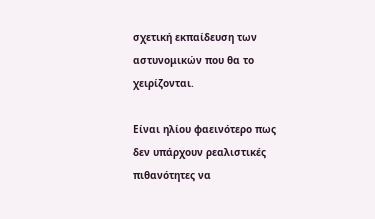σχετική εκπαίδευση των αστυνομικών που θα το χειρίζονται.

Είναι ηλίου φαεινότερο πως δεν υπάρχουν ρεαλιστικές πιθανότητες να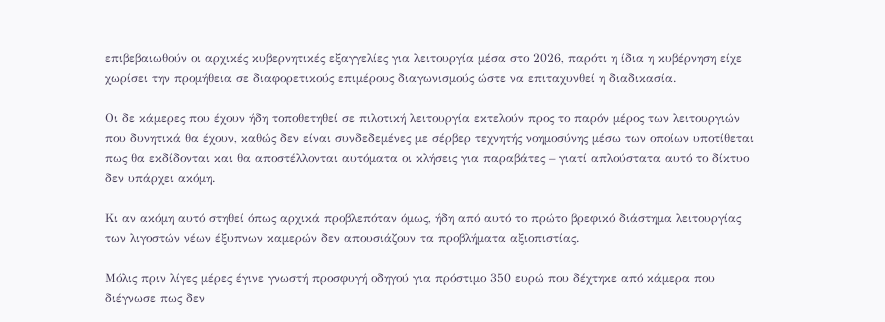επιβεβαιωθούν οι αρχικές κυβερνητικές εξαγγελίες για λειτουργία μέσα στο 2026, παρότι η ίδια η κυβέρνηση είχε χωρίσει την προμήθεια σε διαφορετικούς επιμέρους διαγωνισμούς ώστε να επιταχυνθεί η διαδικασία.

Οι δε κάμερες που έχουν ήδη τοποθετηθεί σε πιλοτική λειτουργία εκτελούν προς το παρόν μέρος των λειτουργιών που δυνητικά θα έχουν, καθώς δεν είναι συνδεδεμένες με σέρβερ τεχνητής νοημοσύνης μέσω των οποίων υποτίθεται πως θα εκδίδονται και θα αποστέλλονται αυτόματα οι κλήσεις για παραβάτες – γιατί απλούστατα αυτό το δίκτυο δεν υπάρχει ακόμη.

Κι αν ακόμη αυτό στηθεί όπως αρχικά προβλεπόταν όμως, ήδη από αυτό το πρώτο βρεφικό διάστημα λειτουργίας των λιγοστών νέων έξυπνων καμερών δεν απουσιάζουν τα προβλήματα αξιοπιστίας.

Μόλις πριν λίγες μέρες έγινε γνωστή προσφυγή οδηγού για πρόστιμο 350 ευρώ που δέχτηκε από κάμερα που διέγνωσε πως δεν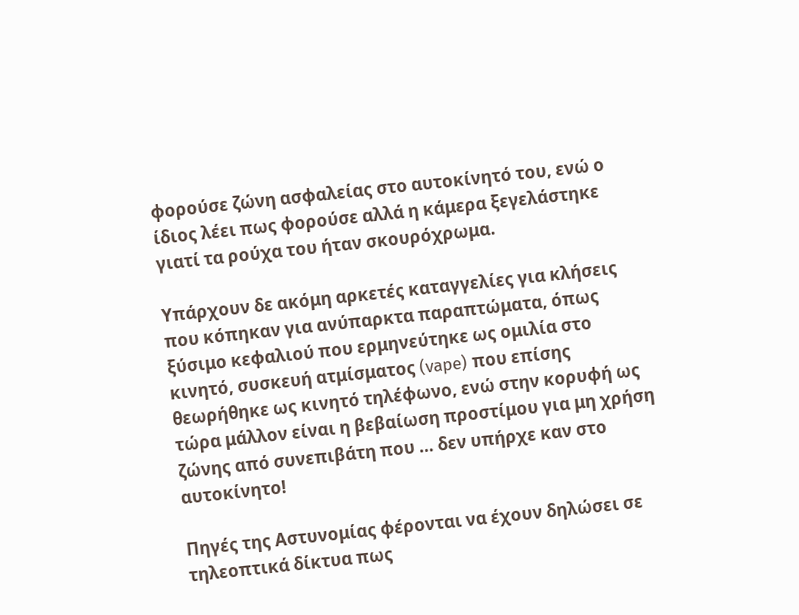φορούσε ζώνη ασφαλείας στο αυτοκίνητό του, ενώ ο ίδιος λέει πως φορούσε αλλά η κάμερα ξεγελάστηκε γιατί τα ρούχα του ήταν σκουρόχρωμα.

Υπάρχουν δε ακόμη αρκετές καταγγελίες για κλήσεις που κόπηκαν για ανύπαρκτα παραπτώματα, όπως ξύσιμο κεφαλιού που ερμηνεύτηκε ως ομιλία στο κινητό, συσκευή ατμίσματος (vape) που επίσης θεωρήθηκε ως κινητό τηλέφωνο, ενώ στην κορυφή ως τώρα μάλλον είναι η βεβαίωση προστίμου για μη χρήση ζώνης από συνεπιβάτη που … δεν υπήρχε καν στο αυτοκίνητο!

Πηγές της Αστυνομίας φέρονται να έχουν δηλώσει σε τηλεοπτικά δίκτυα πως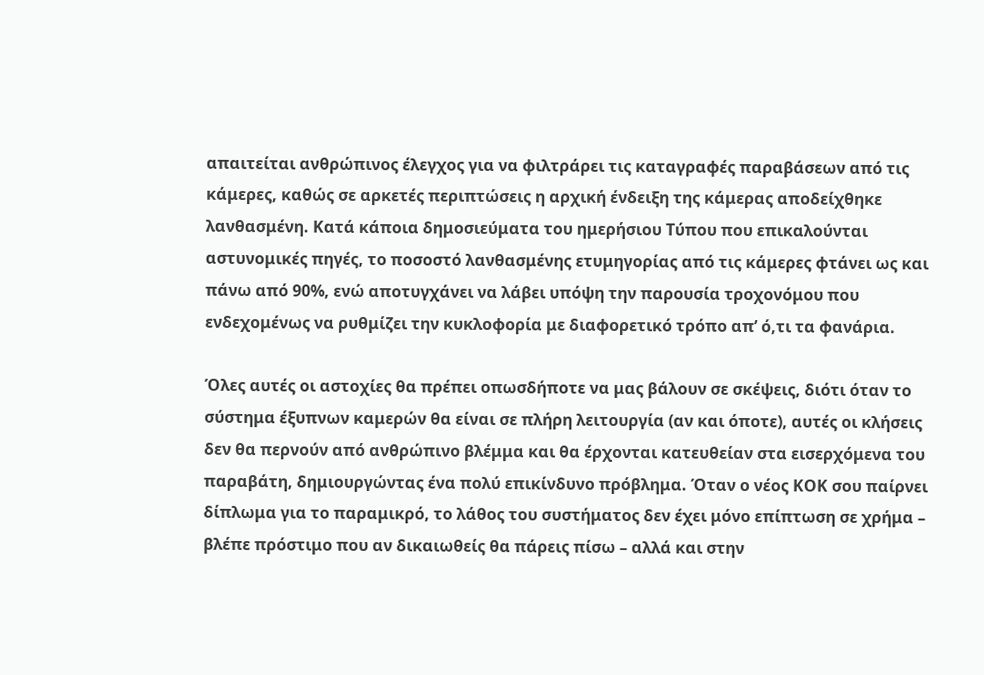απαιτείται ανθρώπινος έλεγχος για να φιλτράρει τις καταγραφές παραβάσεων από τις κάμερες, καθώς σε αρκετές περιπτώσεις η αρχική ένδειξη της κάμερας αποδείχθηκε λανθασμένη. Κατά κάποια δημοσιεύματα του ημερήσιου Τύπου που επικαλούνται αστυνομικές πηγές, το ποσοστό λανθασμένης ετυμηγορίας από τις κάμερες φτάνει ως και πάνω από 90%, ενώ αποτυγχάνει να λάβει υπόψη την παρουσία τροχονόμου που ενδεχομένως να ρυθμίζει την κυκλοφορία με διαφορετικό τρόπο απ’ ό,τι τα φανάρια.

Όλες αυτές οι αστοχίες θα πρέπει οπωσδήποτε να μας βάλουν σε σκέψεις, διότι όταν το σύστημα έξυπνων καμερών θα είναι σε πλήρη λειτουργία (αν και όποτε), αυτές οι κλήσεις δεν θα περνούν από ανθρώπινο βλέμμα και θα έρχονται κατευθείαν στα εισερχόμενα του παραβάτη, δημιουργώντας ένα πολύ επικίνδυνο πρόβλημα. Όταν ο νέος ΚΟΚ σου παίρνει δίπλωμα για το παραμικρό, το λάθος του συστήματος δεν έχει μόνο επίπτωση σε χρήμα – βλέπε πρόστιμο που αν δικαιωθείς θα πάρεις πίσω – αλλά και στην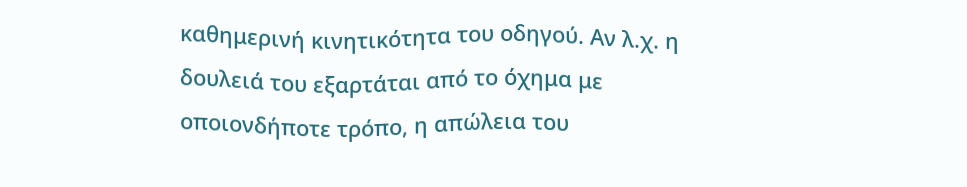καθημερινή κινητικότητα του οδηγού. Αν λ.χ. η δουλειά του εξαρτάται από το όχημα με οποιονδήποτε τρόπο, η απώλεια του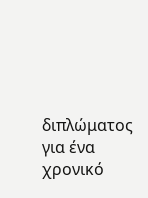διπλώματος για ένα χρονικό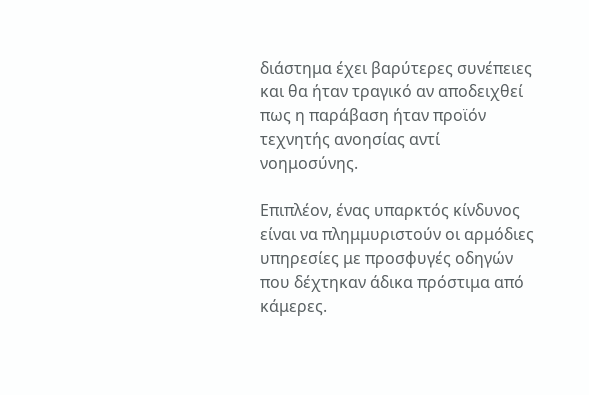διάστημα έχει βαρύτερες συνέπειες και θα ήταν τραγικό αν αποδειχθεί πως η παράβαση ήταν προϊόν τεχνητής ανοησίας αντί νοημοσύνης.

Επιπλέον, ένας υπαρκτός κίνδυνος είναι να πλημμυριστούν οι αρμόδιες υπηρεσίες με προσφυγές οδηγών που δέχτηκαν άδικα πρόστιμα από κάμερες.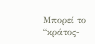Μπορεί το “κράτος-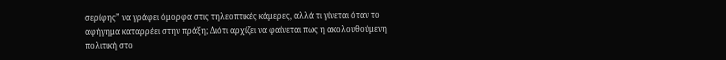σερίφης” να γράφει όμορφα στις τηλεοπτικές κάμερες, αλλά τι γίνεται όταν το αφήγημα καταρρέει στην πράξη; Διότι αρχίζει να φαίνεται πως η ακολουθούμενη πολιτική στο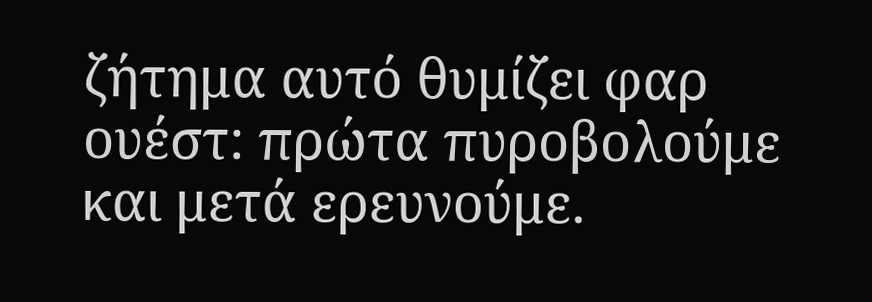ζήτημα αυτό θυμίζει φαρ ουέστ: πρώτα πυροβολούμε και μετά ερευνούμε.